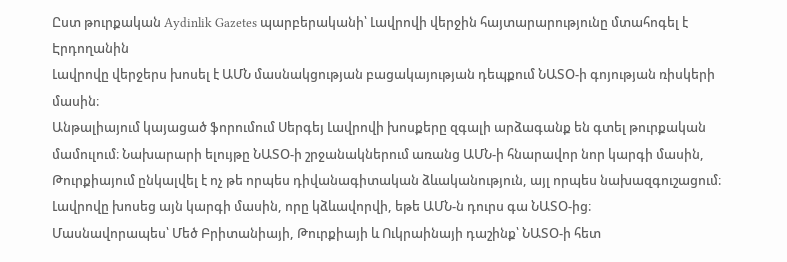Ըստ թուրքական Aydinlik Gazetes պարբերականի՝ Լավրովի վերջին հայտարարությունը մտահոգել է Էրդողանին
Լավրովը վերջերս խոսել է ԱՄՆ մասնակցության բացակայության դեպքում ՆԱՏՕ-ի գոյության ռիսկերի մասին։
Անթալիայում կայացած ֆորումում Սերգեյ Լավրովի խոսքերը զգալի արձագանք են գտել թուրքական մամուլում։ Նախարարի ելույթը ՆԱՏՕ-ի շրջանակներում առանց ԱՄՆ-ի հնարավոր նոր կարգի մասին, Թուրքիայում ընկալվել է ոչ թե որպես դիվանագիտական ձևականություն, այլ որպես նախազգուշացում։
Լավրովը խոսեց այն կարգի մասին, որը կձևավորվի, եթե ԱՄՆ-ն դուրս գա ՆԱՏՕ-ից։
Մասնավորապես՝ Մեծ Բրիտանիայի, Թուրքիայի և Ուկրաինայի դաշինք՝ ՆԱՏՕ-ի հետ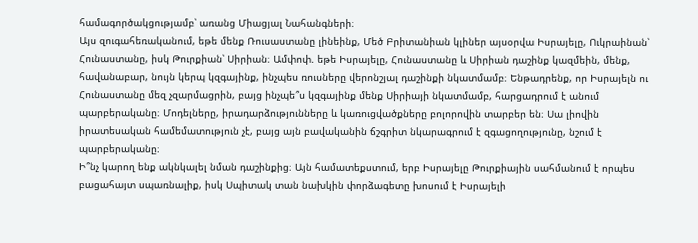համագործակցությամբ՝ առանց Միացյալ Նահանգների։
Այս զուգահեռականում, եթե մենք Ռուսաստանը լինեինք, Մեծ Բրիտանիան կլիներ այսօրվա Իսրայելը, Ուկրաինան՝ Հունաստանը, իսկ Թուրքիան՝ Սիրիան։ Ամփոփ. եթե Իսրայելը, Հունաստանը և Սիրիան դաշինք կազմեին, մենք, հավանաբար, նույն կերպ կզգայինք, ինչպես ռուսները վերոնշյալ դաշինքի նկատմամբ։ Ենթադրենք, որ Իսրայելն ու Հունաստանը մեզ չզարմացրին, բայց ինչպե՞ս կզգայինք մենք Սիրիայի նկատմամբ, հարցադրում է անում պարբերականը։ Մոդելները, իրադարձությունները և կառուցվածքները բոլորովին տարբեր են։ Սա լիովին իրատեսական համեմատություն չէ, բայց այն բավականին ճշգրիտ նկարագրում է զգացողությունը, նշում է պարբերականը։
Ի՞նչ կարող ենք ակնկալել նման դաշինքից։ Այն համատեքստում, երբ Իսրայելը Թուրքիային սահմանում է որպես բացահայտ սպառնալիք, իսկ Սպիտակ տան նախկին փորձագետը խոսում է Իսրայելի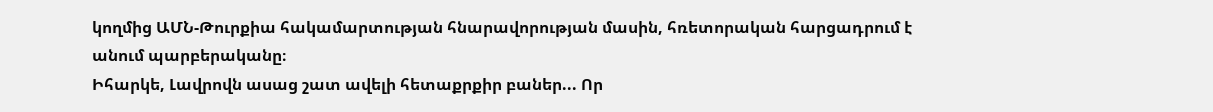կողմից ԱՄՆ-Թուրքիա հակամարտության հնարավորության մասին, հռետորական հարցադրում է անում պարբերականը։
Իհարկե, Լավրովն ասաց շատ ավելի հետաքրքիր բաներ... Որ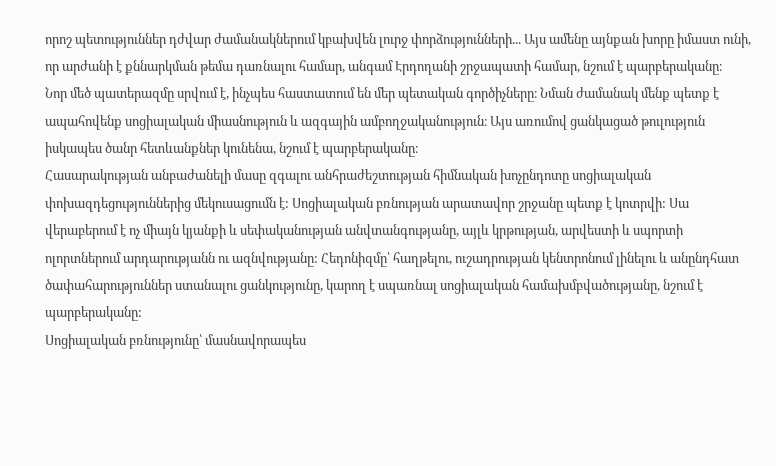որոշ պետություններ դժվար ժամանակներում կբախվեն լուրջ փորձությունների... Այս ամենը այնքան խորը իմաստ ունի, որ արժանի է քննարկման թեմա դառնալու համար, անգամ Էրդողանի շրջապատի համար, նշում է պարբերականը։
Նոր մեծ պատերազմը սրվում է, ինչպես հաստատում են մեր պետական գործիչները։ Նման ժամանակ մենք պետք է ապահովենք սոցիալական միասնություն և ազգային ամբողջականություն։ Այս առումով ցանկացած թուլություն իսկապես ծանր հետևանքներ կունենա, նշում է պարբերականը։
Հասարակության անբաժանելի մասը զգալու անհրաժեշտության հիմնական խոչընդոտը սոցիալական փոխազդեցություններից մեկուսացումն է: Սոցիալական բռնության արատավոր շրջանը պետք է կոտրվի: Սա վերաբերում է ոչ միայն կյանքի և սեփականության անվտանգությանը, այլև կրթության, արվեստի և սպորտի ոլորտներում արդարությանն ու ազնվությանը: Հեդոնիզմը՝ հաղթելու, ուշադրության կենտրոնում լինելու և անընդհատ ծափահարություններ ստանալու ցանկությունը, կարող է սպառնալ սոցիալական համախմբվածությանը, նշում է պարբերականը:
Սոցիալական բռնությունը՝ մասնավորապես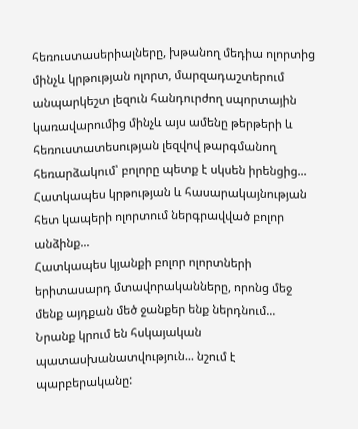հեռուստասերիալները, խթանող մեդիա ոլորտից մինչև կրթության ոլորտ, մարզադաշտերում անպարկեշտ լեզուն հանդուրժող սպորտային կառավարումից մինչև այս ամենը թերթերի և հեռուստատեսության լեզվով թարգմանող հեռարձակում՝ բոլորը պետք է սկսեն իրենցից...
Հատկապես կրթության և հասարակայնության հետ կապերի ոլորտում ներգրավված բոլոր անձինք...
Հատկապես կյանքի բոլոր ոլորտների երիտասարդ մտավորականները, որոնց մեջ մենք այդքան մեծ ջանքեր ենք ներդնում...
Նրանք կրում են հսկայական պատասխանատվություն... նշում է պարբերականը: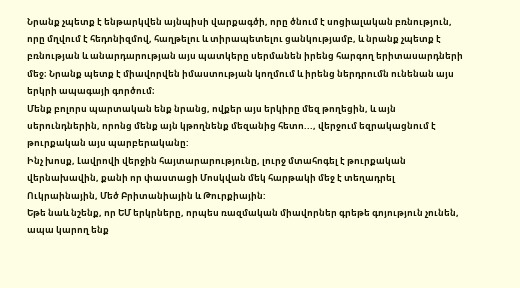Նրանք չպետք է ենթարկվեն այնպիսի վարքագծի, որը ծնում է սոցիալական բռնություն, որը մղվում է հեդոնիզմով, հաղթելու և տիրապետելու ցանկությամբ, և նրանք չպետք է բռնության և անարդարության այս պատկերը սերմանեն իրենց հարգող երիտասարդների մեջ։ Նրանք պետք է միավորվեն իմաստության կողմում և իրենց ներդրումն ունենան այս երկրի ապագայի գործում։
Մենք բոլորս պարտական ենք նրանց, ովքեր այս երկիրը մեզ թողեցին, և այն սերունդներին, որոնց մենք այն կթողնենք մեզանից հետո..., վերջում եզրակացնում է թուրքական այս պարբերականը:
Ինչ խոսք, Լավրովի վերջին հայտարարությունը, լուրջ մտահոգել է թուրքական վերնախավին, քանի որ փաստացի Մոսկվան մեկ հարթակի մեջ է տեղադրել Ուկրաինային, Մեծ Բրիտանիային և Թուրքիային:
Եթե նաև նշենք, որ ԵՄ երկրները, որպես ռազմական միավորներ գրեթե գոյություն չունեն, ապա կարող ենք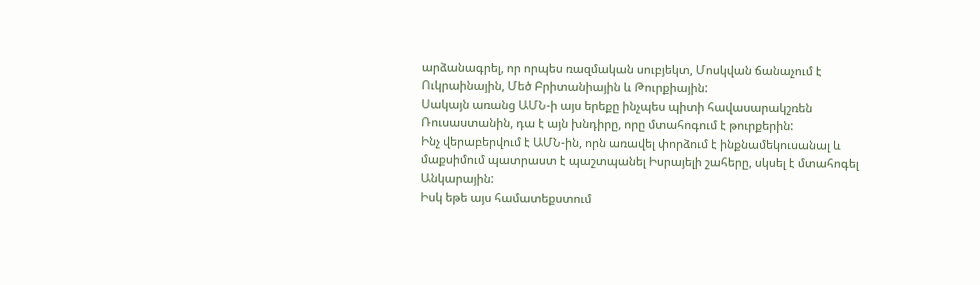արձանագրել, որ որպես ռազմական սուբյեկտ, Մոսկվան ճանաչում է Ուկրաինային, Մեծ Բրիտանիային և Թուրքիային:
Սակայն առանց ԱՄՆ-ի այս երեքը ինչպես պիտի հավասարակշռեն Ռուսաստանին, դա է այն խնդիրը, որը մտահոգում է թուրքերին:
Ինչ վերաբերվում է ԱՄՆ-ին, որն առավել փորձում է ինքնամեկուսանալ և մաքսիմում պատրաստ է պաշտպանել Իսրայելի շահերը, սկսել է մտահոգել Անկարային:
Իսկ եթե այս համատեքստում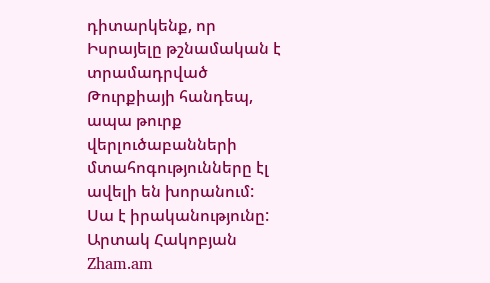դիտարկենք, որ Իսրայելը թշնամական է տրամադրված Թուրքիայի հանդեպ, ապա թուրք վերլուծաբանների մտահոգությունները էլ ավելի են խորանում:
Սա է իրականությունը:
Արտակ Հակոբյան
Zham.am